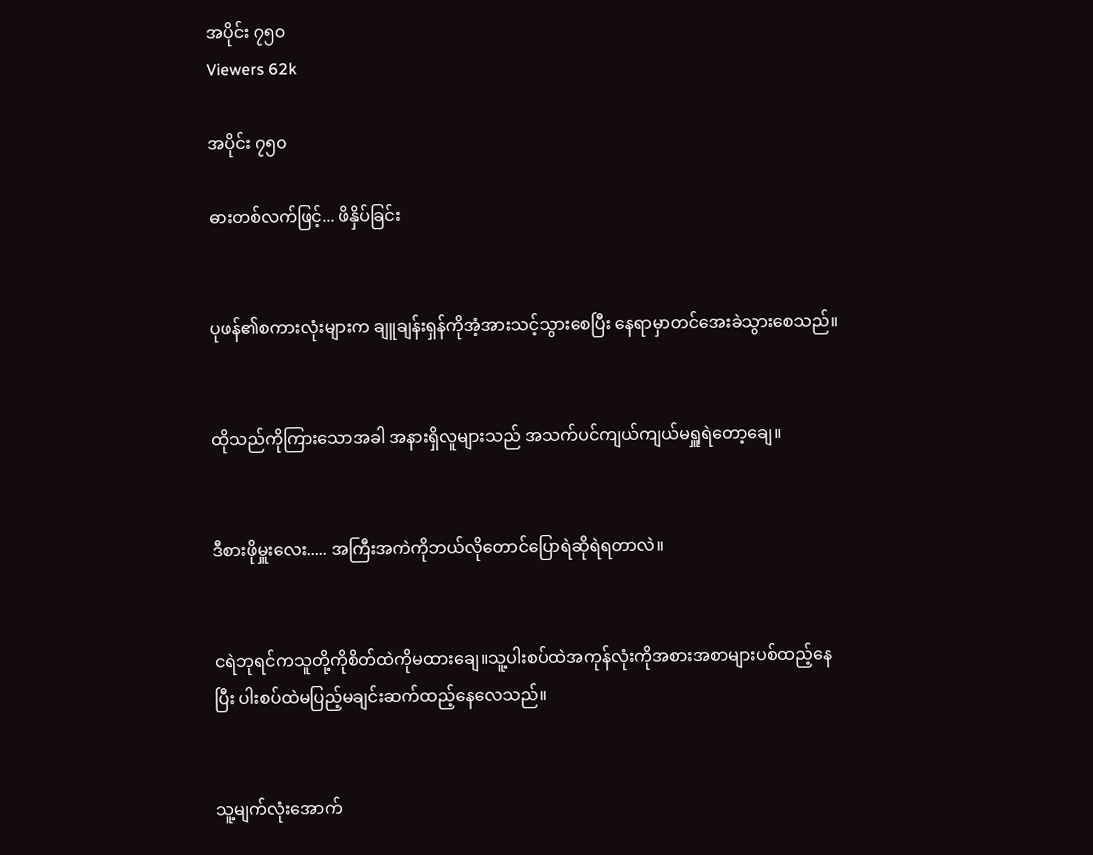အပိုင်း ၇၅၀
Viewers 62k

အပိုင်း ၇၅၀

ဓားတစ်လက်ဖြင့်... ဖိနှိပ်ခြင်း


ပုဖန်၏စကားလုံးများက ချူချန်းရှန်ကိုအံ့အားသင့်သွားစေပြီး နေရာမှာတင်အေးခဲသွားစေသည်။


ထိုသည်ကိုကြားသောအခါ အနားရှိလူများသည် အသက်ပင်ကျယ်ကျယ်မရှူရဲတော့ချေ။


ဒီစားဖိုမှူးလေး..... အကြီးအကဲကိုဘယ်လိုတောင်ပြောရဲဆိုရဲရတာလဲ။


ငရဲဘုရင်ကသူတို့ကိုစိတ်ထဲကိုမထားချေ။သူ့ပါးစပ်ထဲအကုန်လုံးကိုအစားအစာများပစ်ထည့်နေပြီး ပါးစပ်ထဲမပြည့်မချင်းဆက်ထည့်နေလေသည်။


သူ့မျက်လုံးအောက်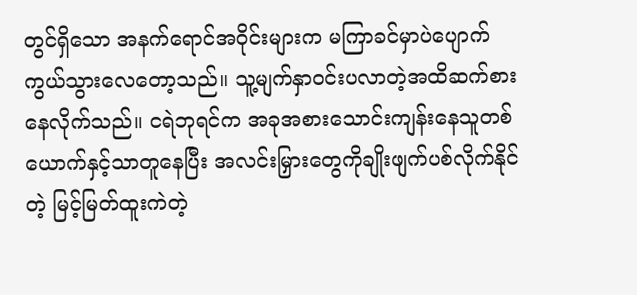တွင်ရှိသော အနက်ရောင်အဝိုင်းများက မကြာခင်မှာပဲပျောက်ကွယ်သွားလေတော့သည်။ သူ့မျက်နှာဝင်းပလာတဲ့အထိဆက်စားနေလိုက်သည်။ ငရဲဘုရင်က အခုအစားသောင်းကျန်းနေသူတစ်ယောက်နှင့်သာတူနေပြီး အလင်းမြှားတွေကိုချိုးဖျက်ပစ်လိုက်နိုင်တဲ့ မြင့်မြတ်ထူးကဲတဲ့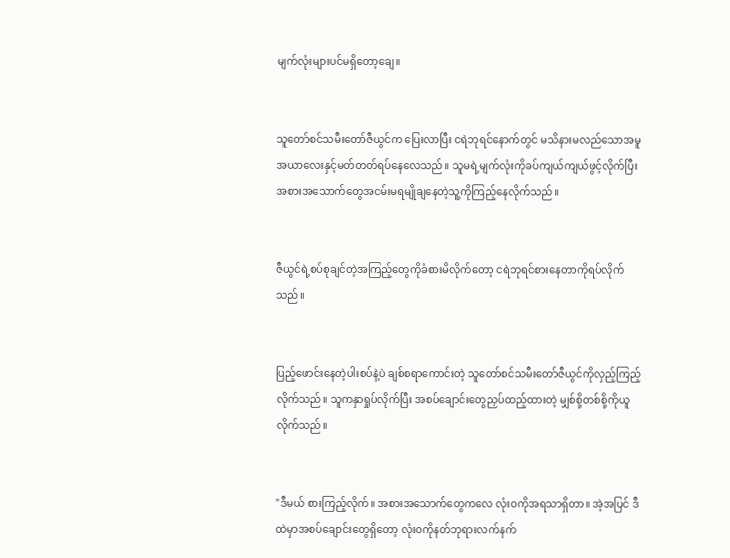မျက်လုံးများပင်မရှိတော့ချေ။


သူတော်စင်သမီးတော်ဇီယွင်က ပြေးလာပြီး ငရဲဘုရင်နောက်တွင် မသိနားမလည်သောအမူအယာလေးနှင့်မတ်တတ်ရပ်နေလေသည်။ သူမရဲ့မျက်လုံးကိုခပ်ကျယ်ကျယ်ဖွင့်လိုက်ပြီး အစားအသောက်တွေအငမ်းမရမျိုချနေတဲ့သူ့ကိုကြည့်နေလိုက်သည်။


ဇီယွင်ရဲ့စပ်စုချင်တဲ့အကြည့်တွေကိုခံစားမိလိုက်တော့ ငရဲဘုရင်စားနေတာကိုရပ်လိုက်သည်။


ပြည့်ဖောင်းနေတဲ့ပါးစပ်နဲ့ပဲ ချစ်စရာကောင်းတဲ့ သူတော်စင်သမီးတော်ဇီယွင်ကိုလှည့်ကြည့်လိုက်သည်။ သူကနှာရှုပ်လိုက်ပြီး အစပ်ချောင်းတွေညှပ်ထည့်ထားတဲ့ မျှစ်စို့တစ်စို့ကိုယူလိုက်သည်။


"ဒီမယ် စားကြည့်လိုက်။ အစားအသောက်တွေကလေ လုံးဝကိုအရသာရှိတာ။ အဲ့အပြင် ဒီထဲမှာအစပ်ချောင်းတွေရှိတော့ လုံးဝကိုနတ်ဘုရားလက်နက်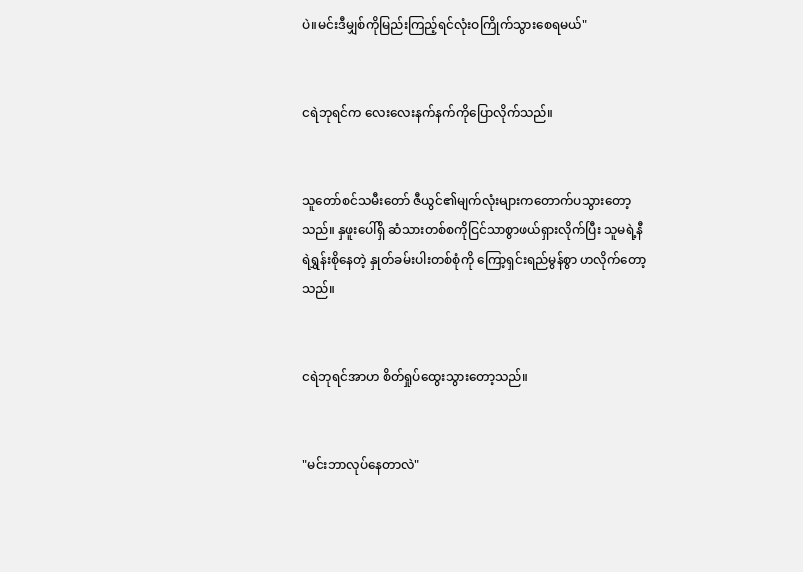ပဲ။မင်းဒီမျှစ်ကိုမြည်းကြည့်ရင်လုံးဝကြိုက်သွားစေရမယ်"


ငရဲဘုရင်က လေးလေးနက်နက်ကိုပြောလိုက်သည်။


သူတော်စင်သမီးတော် ဇီယွင်၏မျက်လုံးများကတောက်ပသွားတော့သည်။ နှဖူးပေါ်ရှိ ဆံသားတစ်စကိုငြင်သာစွာဖယ်ရှားလိုက်ပြီး သူမရဲ့နီရဲရွှန်းစိုနေတဲ့ နှုတ်ခမ်းပါးတစ်စုံကို ကြော့ရှင်းရည်မွန်စွာ ဟလိုက်တော့သည်။


ငရဲဘုရင်အာဟ စိတ်ရှုပ်ထွေးသွားတော့သည်။


"မင်းဘာလုပ်နေတာလဲ"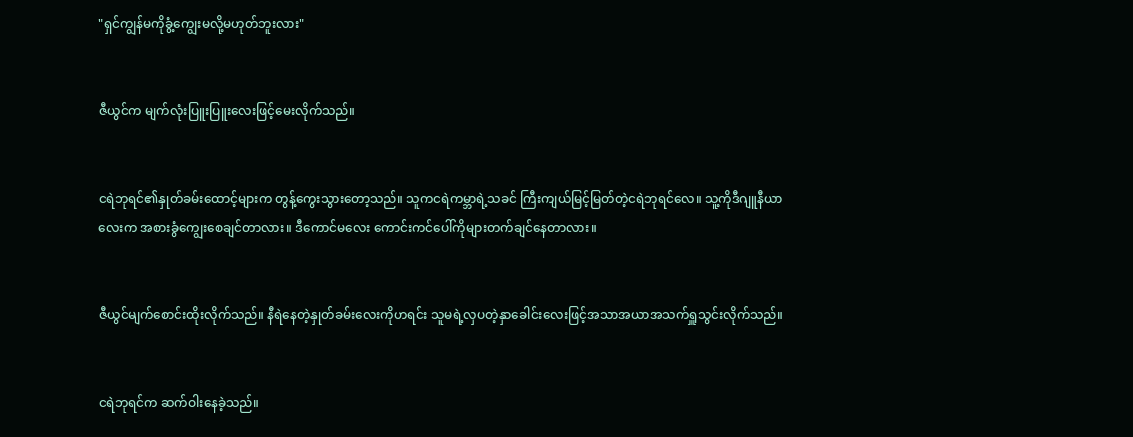"ရှင်ကျွန်မကိုခွံ့ကျွေးမလို့မဟုတ်ဘူးလား"


ဇီယွင်က မျက်လုံးပြူးပြူးလေးဖြင့်မေးလိုက်သည်။


ငရဲဘုရင်၏နှုတ်ခမ်းထောင့်များက တွန့်ကွေးသွားတော့သည်။ သူကငရဲကမ္ဘာရဲ့သခင် ကြီးကျယ်မြင့်မြတ်တဲ့ငရဲဘုရင်လေ။ သူ့ကိုဒီဂျူနီယာလေးက အစားခွံကျွေးစေချင်တာလား။ ဒီကောင်မလေး ကောင်းကင်ပေါ်ကိုများတက်ချင်နေတာလား။


ဇီယွင်မျက်စောင်းထိုးလိုက်သည်။ နီရဲနေတဲ့နှုတ်ခမ်းလေးကိုဟရင်း သူမရဲ့လှပတဲ့နှာခေါင်းလေးဖြင့်အသာအယာအသက်ရှူသွင်းလိုက်သည်။


ငရဲဘုရင်က ဆက်ဝါးနေခဲ့သည်။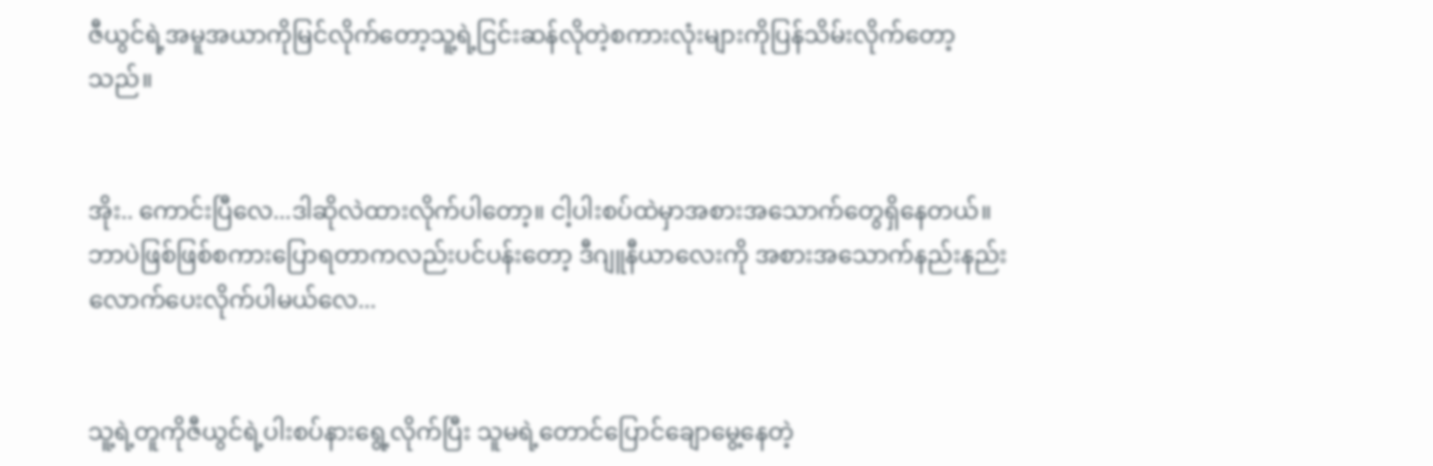ဇီယွင်ရဲ့အမူအယာကိုမြင်လိုက်တော့သူ့ရဲ့ငြင်းဆန်လိုတဲ့စကားလုံးများကိုပြန်သိမ်းလိုက်တော့သည်။


အိုး.. ကောင်းပြီလေ...ဒါဆိုလဲထားလိုက်ပါတော့။ ငါ့ပါးစပ်ထဲမှာအစားအသောက်တွေရှိနေတယ်။ ဘာပဲဖြစ်ဖြစ်စကားပြောရတာကလည်းပင်ပန်းတော့ ဒီဂျူနီယာလေးကို အစားအသောက်နည်းနည်းလောက်ပေးလိုက်ပါမယ်လေ...


သူ့ရဲ့တူကိုဇီယွင်ရဲ့ပါးစပ်နားရွေ့လိုက်ပြီး သူမရဲ့တောင်ပြောင်ချောမွေ့နေတဲ့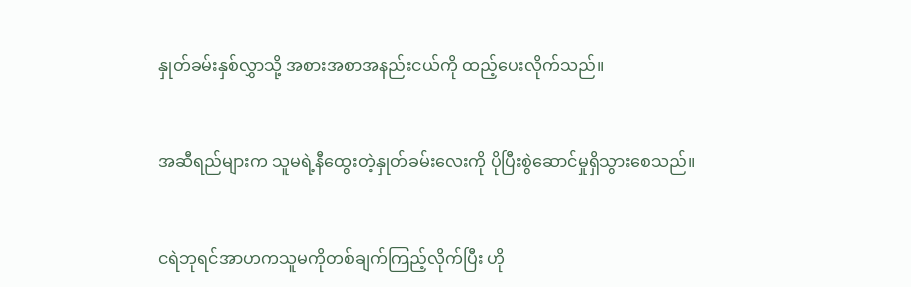နှုတ်ခမ်းနှစ်လွှာသို့ အစားအစာအနည်းငယ်ကို ထည့်ပေးလိုက်သည်။


အဆီရည်များက သူမရဲ့နီထွေးတဲ့နှုတ်ခမ်းလေးကို ပိုပြီးစွဲဆောင်မှုရှိသွားစေသည်။


ငရဲဘုရင်အာဟကသူမကိုတစ်ချက်ကြည့်လိုက်ပြီး ဟို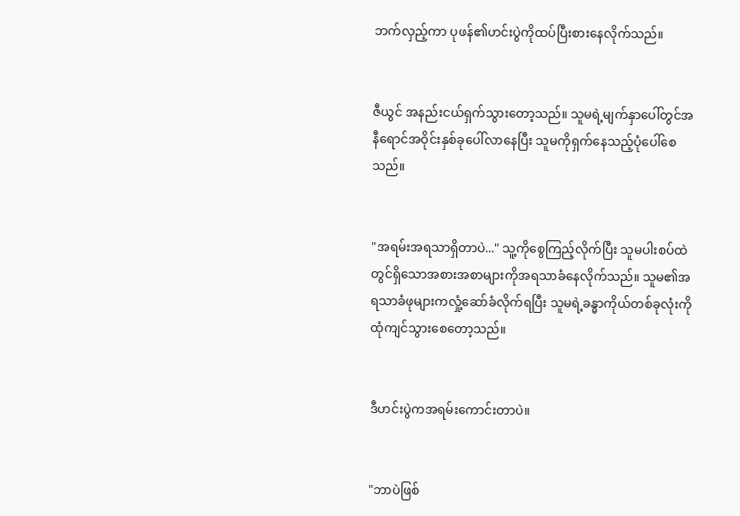ဘက်လှည့်ကာ ပုဖန်၏ဟင်းပွဲကိုထပ်ပြီးစားနေလိုက်သည်။


ဇီယွင် အနည်းငယ်ရှက်သွားတော့သည်။ သူမရဲ့မျက်နှာပေါ်တွင်အနီရောင်အဝိုင်းနှစ်ခုပေါ်လာနေပြီး သူမကိုရှက်နေသည့်ပုံပေါ်စေသည်။


"အရမ်းအရသာရှိတာပဲ..." သူ့ကိုစွေကြည့်လိုက်ပြီး သူမပါးစပ်ထဲတွင်ရှိသောအစားအစာများကိုအရသာခံနေလိုက်သည်။ သူမ၏အရသာခံဖုများကလှုံ့ဆော်ခံလိုက်ရပြီး သူမရဲ့ခန္ဓာကိုယ်တစ်ခုလုံးကိုထုံကျင်သွားစေတော့သည်။


ဒီဟင်းပွဲကအရမ်းကောင်းတာပဲ။


"ဘာပဲဖြစ်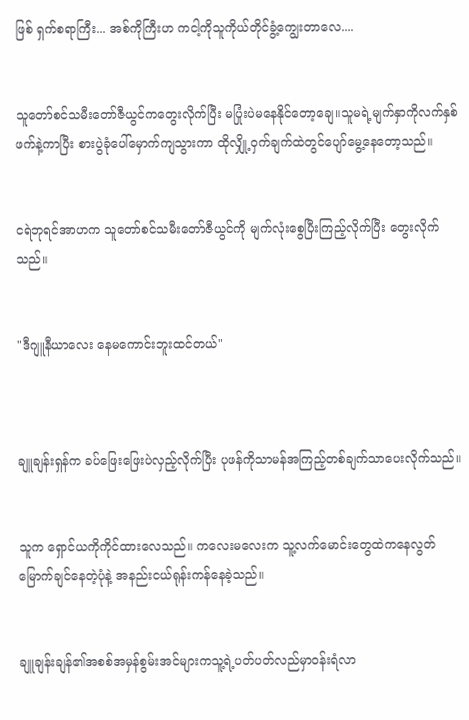ဖြစ် ရှက်စရာကြီး... အစ်ကိုကြီးဟ ကငါ့ကိုသူကိုယ်တိုင်ခွံ့ကျွေးတာလေ....


သူတော်စင်သမီးတော်ဇီယွင်ကတွေးလိုက်ပြီး မပြုံးပဲမနေနိုင်တော့ချေ။သူမရဲ့မျက်နှာကိုလက်နှစ်ဖက်နဲ့ကာပြီး စားပွဲခုံပေါ်မှောက်ကျသွားကာ ထိုလျှို့ဝှက်ချက်ထဲတွင်ပျော်မွေ့နေတော့သည်။


ငရဲဘုရင်အာဟက သူတော်စင်သမီးတော်ဇီယွင်ကို မျက်လုံးစွေပြီးကြည့်လိုက်ပြီး တွေးလိုက်သည်။


"ဒီဂျူနီယာလေး နေမကောင်းဘူးထင်တယ်"



ချူချန်းရှန်က ခပ်ဖြေးဖြေးပဲလှည့်လိုက်ပြီး ပုဖန်ကိုသာမန်အကြည့်တစ်ချက်သာပေးလိုက်သည်။


သူက ရှောင်ယကိုကိုင်ထားလေသည်။ ကလေးမလေးက သူ့လက်မောင်းတွေထဲကနေလွတ်မြောက်ချင်နေတဲ့ပုံနဲ့ အနည်းငယ်ရုန်းကန်နေခဲ့သည်။


ချူချန်းချန်၏အစစ်အမှန်စွမ်းအင်များကသူ့ရဲ့ပတ်ပတ်လည်မှာဝန်းရံလာ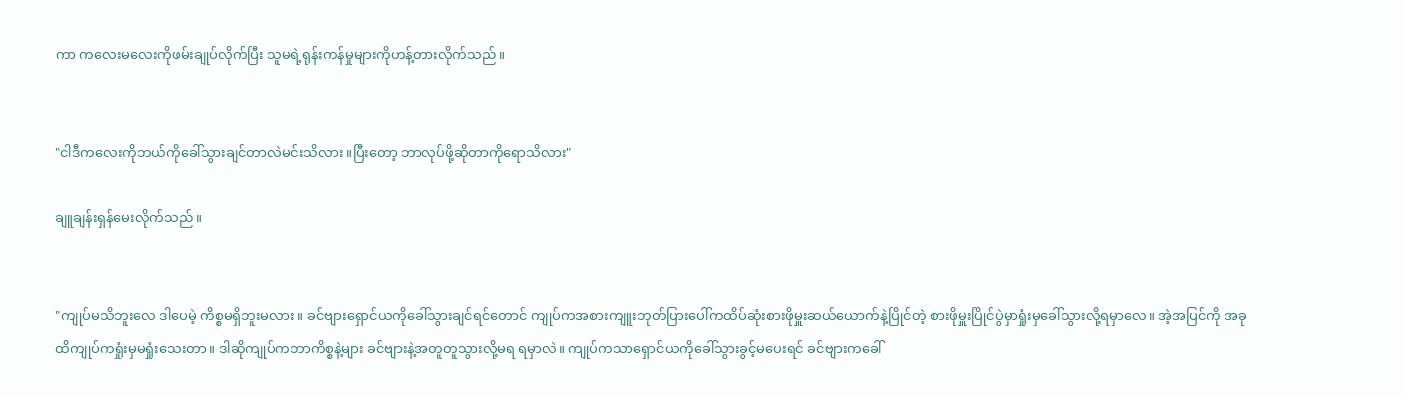ကာ ကလေးမလေးကိုဖမ်းချုပ်လိုက်ပြီး သူမရဲ့ရုန်းကန်မှုများကိုဟန့်တားလိုက်သည်။


"ငါဒီကလေးကိုဘယ်ကိုခေါ်သွားချင်တာလဲမင်းသိလား။ပြီးတော့ ဘာလုပ်ဖို့ဆိုတာကိုရောသိလား"

ချူချန်းရှန်မေးလိုက်သည်။


"ကျုပ်မသိဘူးလေ ဒါပေမဲ့ ကိစ္စမရှိဘူးမလား။ ခင်ဗျားရှောင်ယကိုခေါ်သွားချင်ရင်တောင် ကျုပ်ကအစားကျူးဘုတ်ပြားပေါ်ကထိပ်ဆုံးစားဖိုမှူးဆယ်ယောက်နဲ့ပြိုင်တဲ့ စားဖိုမှူးပြိုင်ပွဲမှာရှုံးမှခေါ်သွားလို့ရမှာလေ။ အဲ့အပြင်ကို အခုထိကျုပ်ကရှုံးမှမရှုံးသေးတာ။ ဒါဆိုကျုပ်ကဘာကိစ္စနဲ့များ ခင်ဗျားနဲ့အတူတူသွားလို့မရ ရမှာလဲ။ ကျုပ်ကသာရှောင်ယကိုခေါ်သွားခွင့်မပေးရင် ခင်ဗျားကခေါ်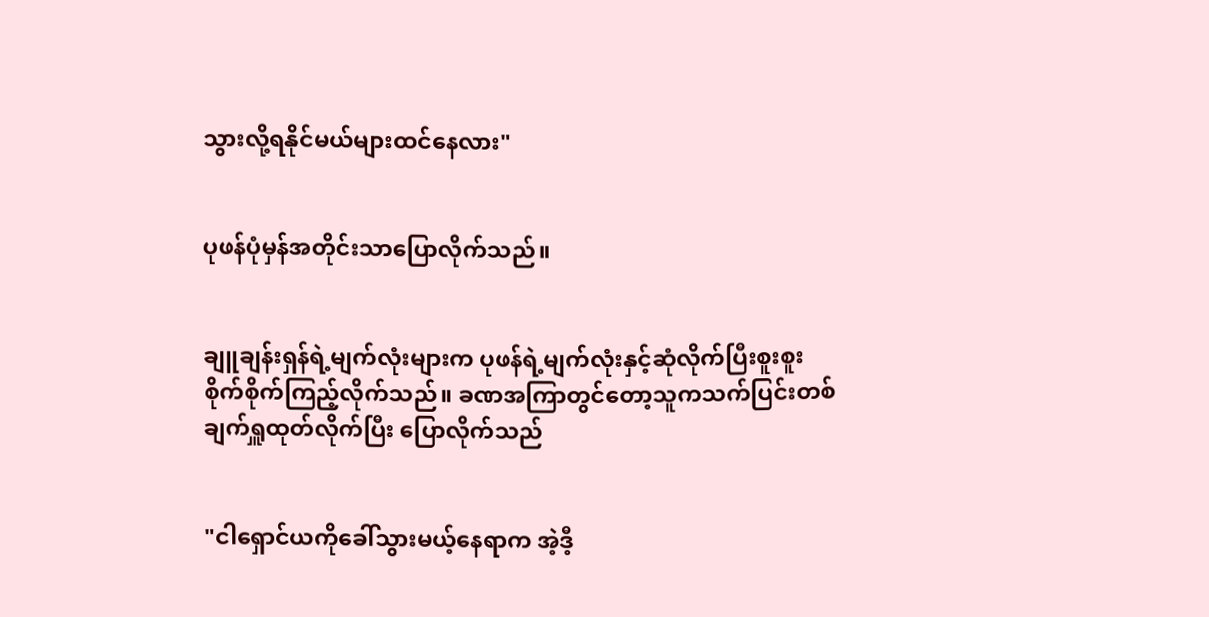သွားလို့ရနိုင်မယ်များထင်နေလား"


ပုဖန်ပုံမှန်အတိုင်းသာပြောလိုက်သည်။


ချူချန်းရှန်ရဲ့မျက်လုံးများက ပုဖန်ရဲ့မျက်လုံးနှင့်ဆုံလိုက်ပြီးစူးစူးစိုက်စိုက်ကြည့်လိုက်သည်။ ခဏအကြာတွင်တော့သူကသက်ပြင်းတစ်ချက်ရှူထုတ်လိုက်ပြီး ပြောလိုက်သည်


"ငါရှောင်ယကိုခေါ်သွားမယ့်နေရာက အဲ့ဒီ့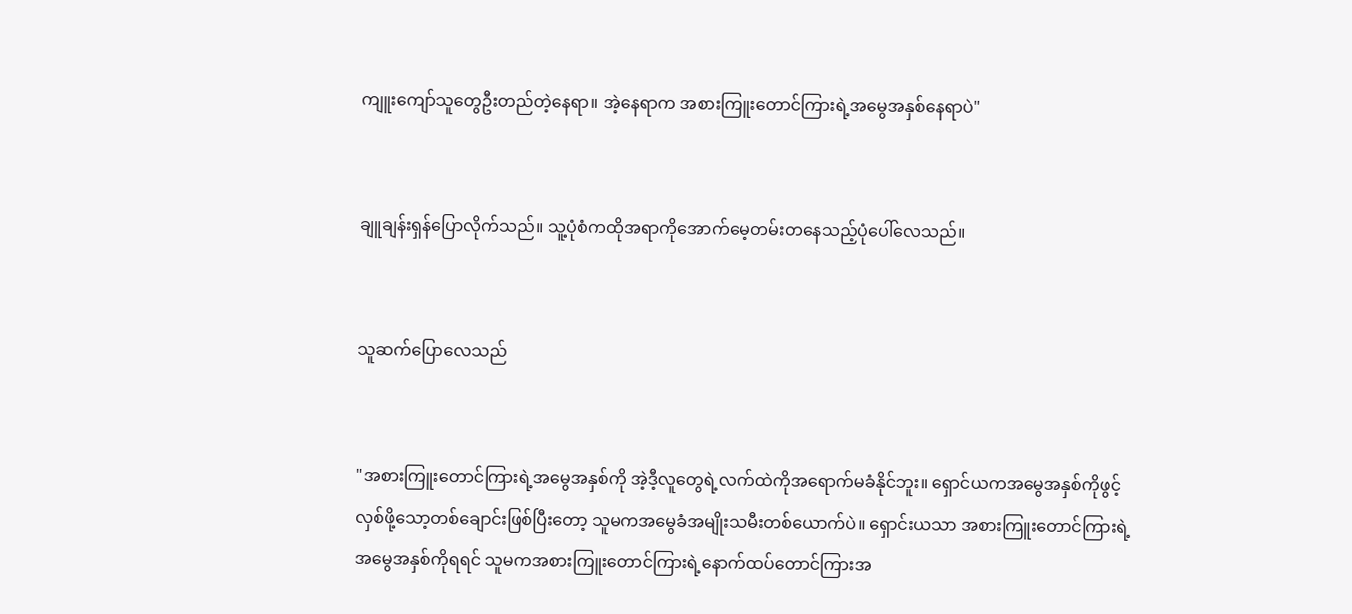ကျူးကျော်သူတွေဦးတည်တဲ့နေရာ။ အဲ့နေရာက အစားကြူးတောင်ကြားရဲ့အမွေအနှစ်နေရာပဲ"


ချူချန်းရှန်ပြောလိုက်သည်။ သူ့ပုံစံကထိုအရာကိုအောက်မေ့တမ်းတနေသည့်ပုံပေါ်လေသည်။


သူဆက်ပြောလေသည်


"အစားကြူးတောင်ကြားရဲ့အမွေအနှစ်ကို အဲ့ဒီ့လူတွေရဲ့လက်ထဲကိုအရောက်မခံနိုင်ဘူး။ ရှောင်ယကအမွေအနှစ်ကိုဖွင့်လှစ်ဖို့သော့တစ်ချောင်းဖြစ်ပြီးတော့ သူမကအမွေခံအမျိုးသမီးတစ်ယောက်ပဲ။ ရှောင်းယသာ အစားကြူးတောင်ကြားရဲ့အမွေအနှစ်ကိုရရင် သူမကအစားကြူးတောင်ကြားရဲ့နောက်ထပ်တောင်ကြားအ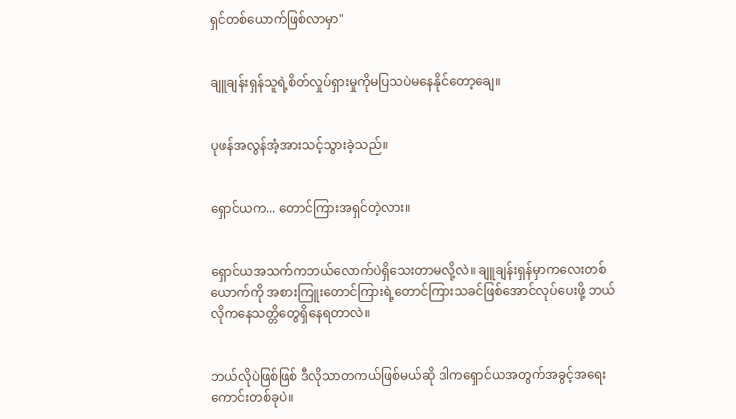ရှင်တစ်ယောက်ဖြစ်လာမှာ"


ချူချန်းရှန်သူရဲ့စိတ်လှုပ်ရှားမှုကိုမပြသပဲမနေနိုင်တော့ချေ။


ပုဖန်အလွန်အံ့အားသင့်သွားခဲ့သည်။


ရှောင်ယက... တောင်ကြားအရှင်တဲ့လား။


ရှောင်ယအသက်ကဘယ်လောက်ပဲရှိသေးတာမလို့လဲ။ ချူချန်းရှန်မှာကလေးတစ်ယောက်ကို အစားကြူးတောင်ကြားရဲ့တောင်ကြားသခင်ဖြစ်အောင်လုပ်ပေးဖို့ ဘယ်လိုကနေသတ္တိတွေရှိနေရတာလဲ။


ဘယ်လိုပဲဖြစ်ဖြစ် ဒီလိုသာတကယ်ဖြစ်မယ်ဆို ဒါကရှောင်ယအတွက်အခွင့်အရေးကောင်းတစ်ခုပဲ။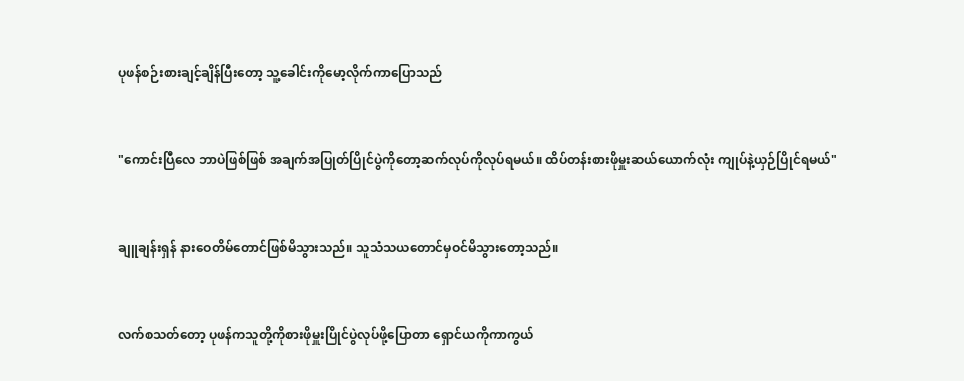ပုဖန်စဉ်းစားချင့်ချိန်ပြီးတော့ သူ့ခေါင်းကိုမော့လိုက်ကာပြောသည်


"ကောင်းပြီလေ ဘာပဲဖြစ်ဖြစ် အချက်အပြုတ်ပြိုင်ပွဲကိုတော့ဆက်လုပ်ကိုလုပ်ရမယ်။ ထိပ်တန်းစားဖိုမှူးဆယ်ယောက်လုံး ကျုပ်နဲ့ယှဉ်ပြိုင်ရမယ်"


ချူချန်းရှန် နားဝေတိမ်တောင်ဖြစ်မိသွားသည်။ သူသံသယတောင်မှဝင်မိသွားတော့သည်။


လက်စသတ်တော့ ပုဖန်ကသူတို့ကိုစားဖိုမှူးပြိုင်ပွဲလုပ်ဖို့ပြောတာ ရှောင်ယကိုကာကွယ်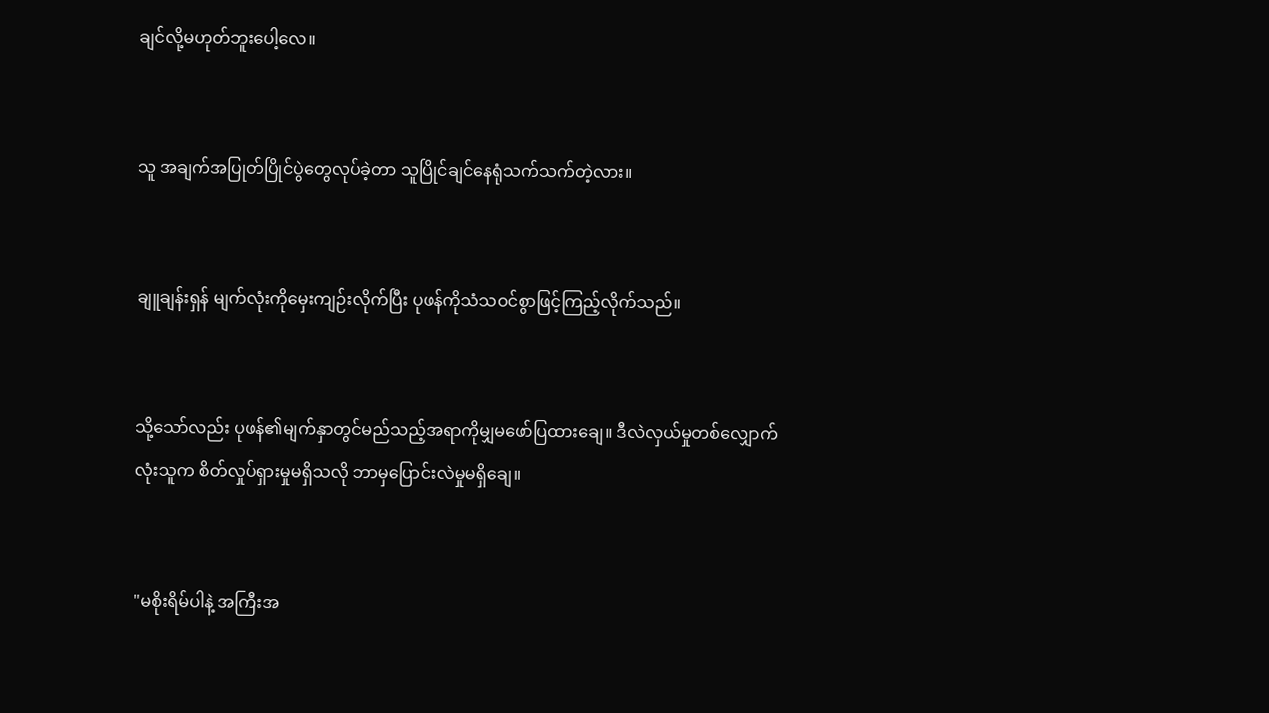ချင်လို့မဟုတ်ဘူးပေါ့လေ။


သူ အချက်အပြုတ်ပြိုင်ပွဲတွေလုပ်ခဲ့တာ သူပြိုင်ချင်နေရုံသက်သက်တဲ့လား။


ချူချန်းရှန် မျက်လုံးကိုမှေးကျဉ်းလိုက်ပြီး ပုဖန်ကိုသံသဝင်စွာဖြင့်ကြည့်လိုက်သည်။


သို့သော်လည်း ပုဖန်၏မျက်နှာတွင်မည်သည့်အရာကိုမျှမဖော်ပြထားချေ။ ဒီလဲလှယ်မှုတစ်လျှောက်လုံးသူက စိတ်လှုပ်ရှားမှုမရှိသလို ဘာမှပြောင်းလဲမှုမရှိချေ။


"မစိုးရိမ်ပါနဲ့ အကြီးအ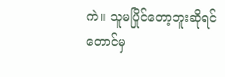ကဲ။ သူမပြိုင်တော့ဘူးဆိုရင်တောင်မှ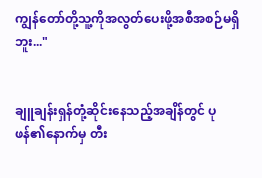ကျွန်တော်တို့သူ့ကိုအလွတ်ပေးဖို့အစီအစဉ်မရှိဘူး..."


ချူချန်းရှန်တုံ့ဆိုင်းနေသည့်အချိန်တွင် ပုဖန်၏နောက်မှ တီး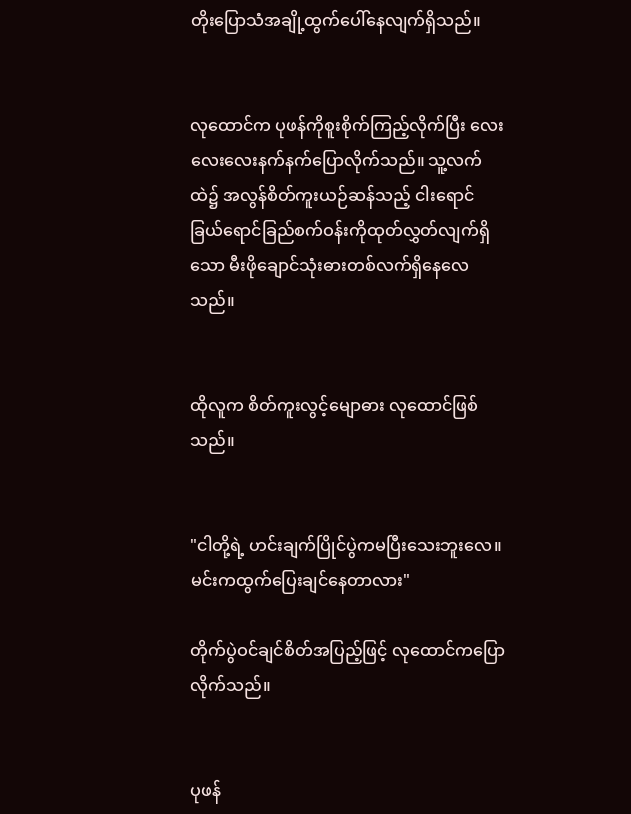တိုးပြောသံအချို့ထွက်ပေါ်နေလျက်ရှိသည်။


လုထောင်က ပုဖန်ကိုစူးစိုက်ကြည့်လိုက်ပြီး လေးလေးလေးနက်နက်ပြောလိုက်သည်။ သူ့လက်ထဲ၌ အလွန်စိတ်ကူးယဉ်ဆန်သည့် ငါးရောင်ခြယ်ရောင်ခြည်စက်ဝန်းကိုထုတ်လွှတ်လျက်ရှိသော မီးဖိုချောင်သုံးဓားတစ်လက်ရှိနေလေသည်။


ထိုလူက စိတ်ကူးလွင့်မျောဓား လုထောင်ဖြစ်သည်။


"ငါတို့ရဲ့ ဟင်းချက်ပြိုင်ပွဲကမပြီးသေးဘူးလေ။ မင်းကထွက်ပြေးချင်နေတာလား"

တိုက်ပွဲဝင်ချင်စိတ်အပြည့်ဖြင့် လုထောင်ကပြောလိုက်သည်။


ပုဖန်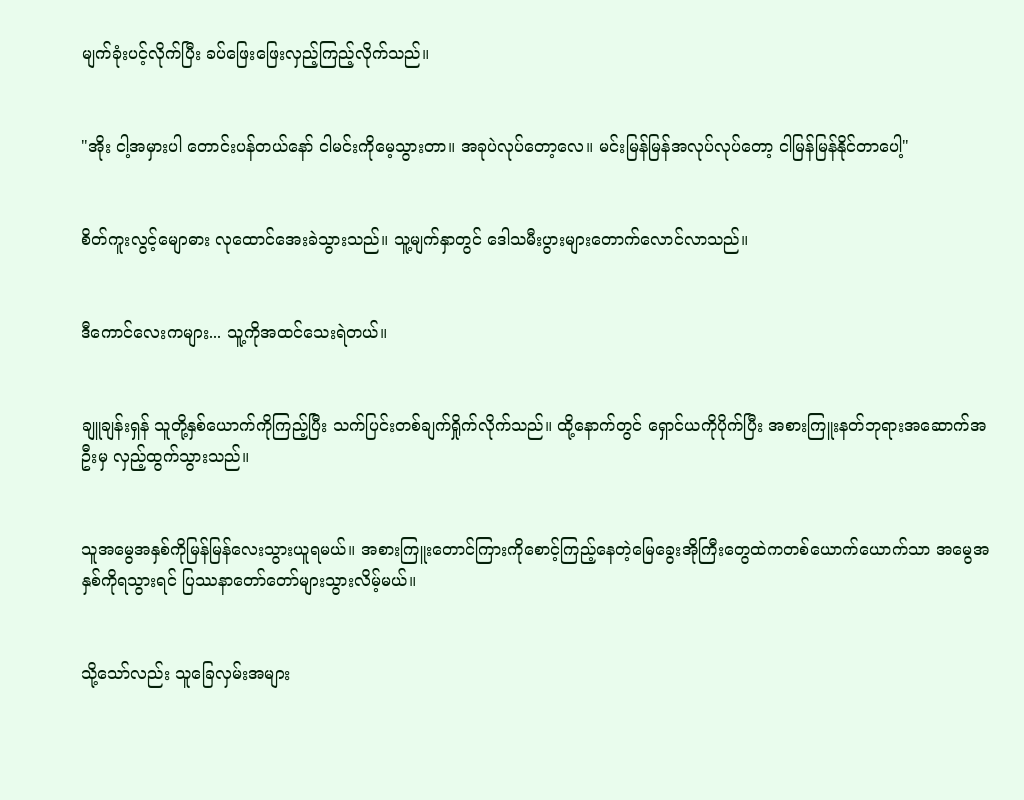မျက်ခုံးပင့်လိုက်ပြီး ခပ်ဖြေးဖြေးလှည့်ကြည့်လိုက်သည်။


"အိုး ငါ့အမှားပါ တောင်းပန်တယ်‌နော် ငါမင်းကိုမေ့သွားတာ။ အခုပဲလုပ်တော့လေ။ မင်းမြန်မြန်အလုပ်လုပ်တော့ ငါမြန်မြန်နိုင်တာပေါ့"


စိတ်ကူးလွင့်မျောဓား လုထောင်အေးခဲသွားသည်။ သူ့မျက်နှာတွင် ဒေါသမီးပွားများတောက်လောင်လာသည်။


ဒီကောင်လေးကများ... သူ့ကိုအထင်သေးရဲတယ်။


ချူချန်းရှန် သူတို့နှစ်ယောက်ကိုကြည့်ပြီး သက်ပြင်းတစ်ချက်ရှိုက်လိုက်သည်။ ထို့နောက်တွင် ရှောင်ယကိုပိုက်ပြီး အစားကြူးနတ်ဘုရားအဆောက်အဦးမှ လှည့်ထွက်သွားသည်။


သူအမွေအနှစ်ကိုမြန်မြန်လေးသွားယူရမယ်။ အစားကြူးတောင်ကြားကိုစောင့်ကြည့်နေတဲ့မြေခွေးအိုကြီးတွေထဲကတစ်ယောက်ယောက်သာ အမွေအနှစ်ကိုရသွားရင် ပြဿနာတော်တော်များသွားလိမ့်မယ်။


သို့သော်လည်း သူခြေလှမ်းအများ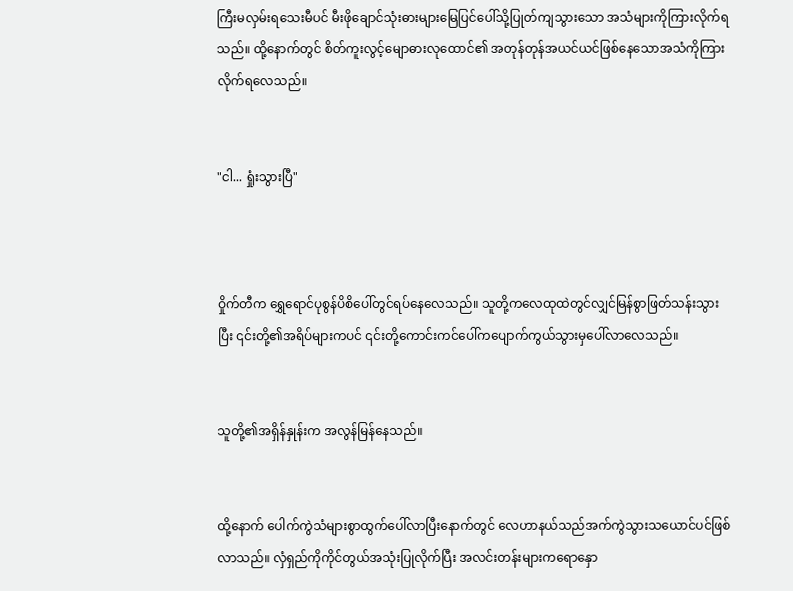ကြီးမလှမ်းရသေးမီပင် မီးဖိုချောင်သုံးဓားများမြေပြင်ပေါ်သို့ပြုတ်ကျသွားသော အသံများကိုကြားလိုက်ရသည်။ ထို့နောက်တွင် စိတ်ကူးလွင့်မျောဓားလုထောင်၏ အတုန်တုန်အယင်ယင်ဖြစ်နေသောအသံကိုကြားလိုက်ရလေသည်။


"ငါ... ရှုံးသွားပြီ"



ဝှိုက်တီက ရွှေရောင်ပုစွန်ပိစိပေါ်တွင်ရပ်နေလေသည်။ သူတို့ကလေထုထဲတွင်လျှင်မြန်စွာဖြတ်သန်းသွားပြီး ၎င်းတို့၏အရိပ်များကပင် ၎င်းတို့ကောင်းကင်ပေါ်ကပျောက်ကွယ်သွားမှပေါ်လာလေသည်။


သူတို့၏အရှိန်နှုန်းက အလွန်မြန်နေသည်။


ထို့နောက် ပေါက်ကွဲသံများစွာထွက်ပေါ်လာပြီးနောက်တွင် လေဟာနယ်သည်အက်ကွဲသွားသယောင်ပင်ဖြစ်လာသည်။ လှံရှည်ကိုကိုင်တွယ်အသုံးပြုလိုက်ပြီး အလင်းတန်းများကရောနှော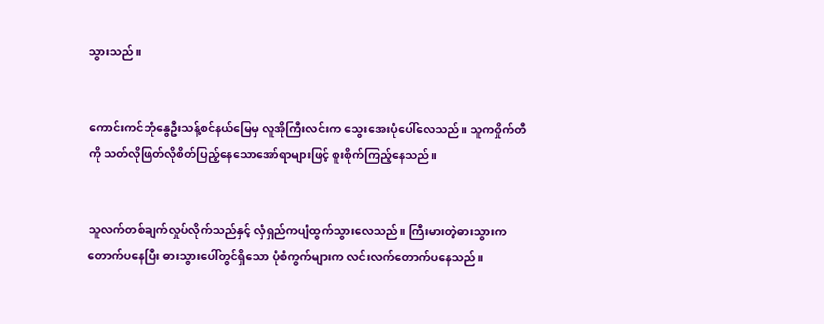သွားသည်။


ကောင်းကင်ဘုံနွေဦးသန့်စင်နယ်မြေမှ လူအိုကြီးလင်းက သွေးအေးပုံပေါ်လေသည်။ သူကဝှိုက်တီကို သတ်လိုဖြတ်လိုစိတ်ပြည့်နေသောအော်ရာများဖြင့် စူးစိုက်ကြည့်နေသည်။


သူလက်တစ်ချက်လှုပ်လိုက်သည်နှင့် လှံရှည်ကပျံထွက်သွားလေသည်။ ကြီးမားတဲ့ဓားသွားကတောက်ပနေပြီး ဓားသွားပေါ်တွင်ရှိသော ပုံစံကွက်များက လင်းလက်တောက်ပနေသည်။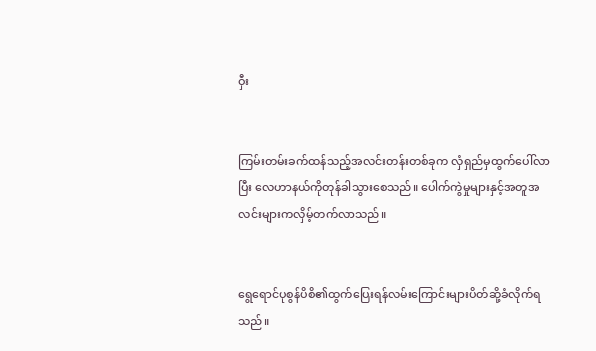ဝှီး


ကြမ်းတမ်းခက်ထန်သည့်အလင်းတန်းတစ်ခုက လှံရှည်မှထွက်ပေါ်လာပြီး လေဟာနယ်ကိုတုန်ခါသွားစေသည်။ ပေါက်ကွဲမှုများနှင့်အတူအလင်းများကလှိမ့်တက်လာသည်။


ရွေရောင်ပုစွန်ပိစိ၏ထွက်ပြေးရန်လမ်းကြောင်းများပိတ်ဆို့ခံလိုက်ရသည်။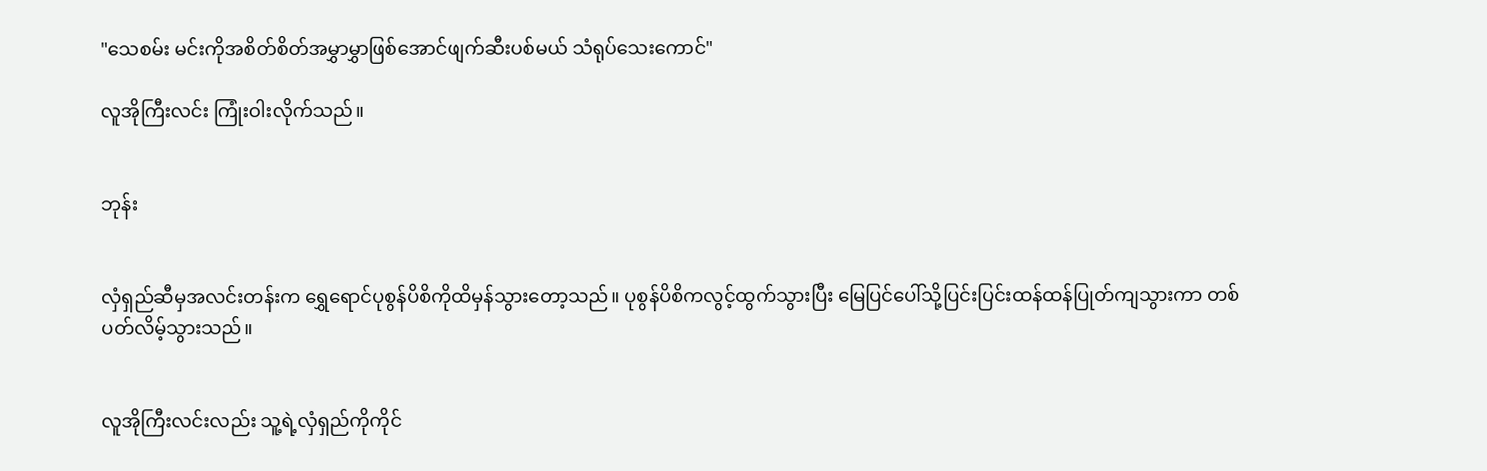"သေစမ်း မင်းကိုအစိတ်စိတ်အမွှာမွှာဖြစ်အောင်ဖျက်ဆီးပစ်မယ် သံရုပ်သေးကောင်"

လူအိုကြီးလင်း ကြုံးဝါးလိုက်သည်။


ဘုန်း


လှံရှည်ဆီမှအလင်းတန်းက ရွှေရောင်ပုစွန်ပိစိကိုထိမှန်သွားတော့သည်။ ပုစွန်ပိစိကလွင့်ထွက်သွားပြီး မြေပြင်ပေါ်သို့ပြင်းပြင်းထန်ထန်ပြုတ်ကျသွားကာ တစ်ပတ်လိမ့်သွားသည်။


လူအိုကြီးလင်းလည်း သူ့ရဲ့လှံရှည်ကိုကိုင်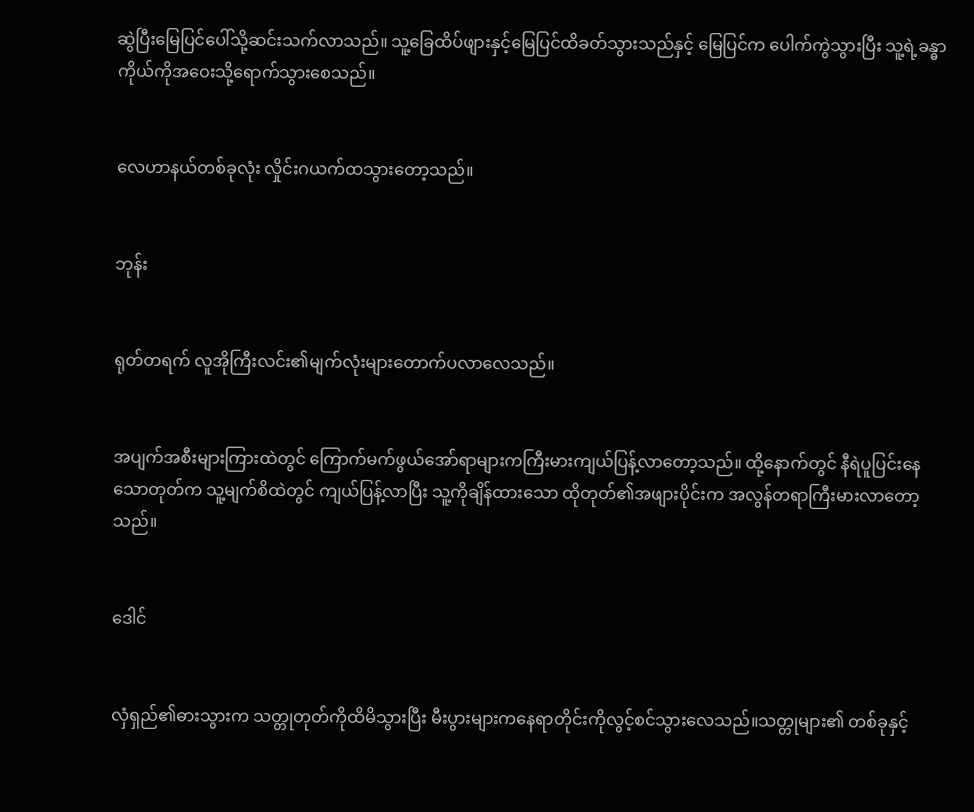ဆွဲပြီးမြေပြင်ပေါ်သို့ဆင်းသက်လာသည်။ သူ့ခြေထိပ်ဖျားနှင့်မြေပြင်ထိခတ်သွားသည်နှင့် မြေပြင်က ပေါက်ကွဲသွားပြီး သူ့ရဲ့ခန္ဓာကိုယ်ကိုအဝေးသို့ရောက်သွားစေသည်။


လေဟာနယ်တစ်ခုလုံး လှိုင်းဂယက်ထသွားတော့သည်။


ဘုန်း


ရုတ်တရက် လူအိုကြီးလင်း၏မျက်လုံးများတောက်ပလာလေသည်။


အပျက်အစီးများကြားထဲတွင် ကြောက်မက်ဖွယ်အော်ရာများကကြီးမားကျယ်ပြန့်လာတော့သည်။ ထို့နောက်တွင် နီရဲပူပြင်းနေသောတုတ်က သူ့မျက်စိထဲတွင် ကျယ်ပြန့်လာပြီး သူ့ကိုချိန်ထားသော ထိုတုတ်၏အဖျားပိုင်းက အလွန်တရာကြီးမားလာတော့သည်။


ဒေါင်


လှံရှည်၏ဓားသွားက သတ္တုတုတ်ကိုထိမိသွားပြီး မီးပွားများကနေရာတိုင်းကိုလွင့်စင်သွားလေသည်။သတ္တုများ၏ တစ်ခုနှင့်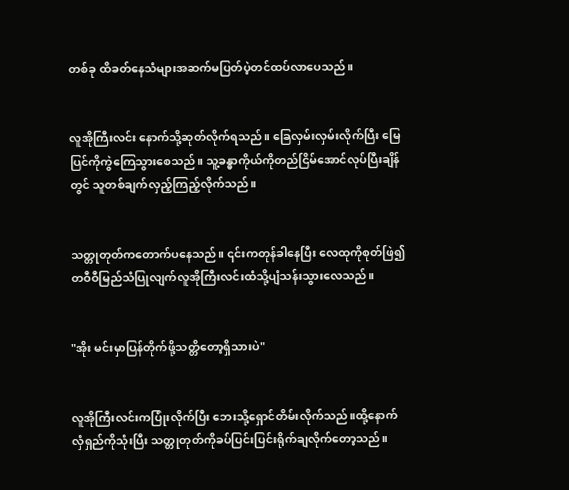တစ်ခု ထိခတ်နေသံများအဆက်မပြတ်ပဲ့တင်ထပ်လာပေသည်။


လူအိုကြီးလင်း နောက်သို့ဆုတ်လိုက်ရသည်။ ခြေလှမ်းလှမ်းလိုက်ပြီး မြေပြင်ကိုကွဲကြေသွားစေသည်။ သူ့ခန္ဓာကိုယ်ကိုတည်ငြိမ်အောင်လုပ်ပြီးချိန်တွင် သူတစ်ချက်လှည့်ကြည့်လိုက်သည်။


သတ္တုတုတ်ကတောက်ပနေသည်။ ၎င်းကတုန်ခါနေပြီး လေထုကိုစုတ်ဖြဲ၍ တဝီဝီမြည်သံပြုလျက်လူအိုကြီးလင်းထံသို့ပျံသန်းသွားလေသည်။


"အိုး မင်းမှာပြန်တိုက်ဖို့သတ္တိတော့ရှိသားပဲ"


လူအိုကြီးလင်းကပြုံးလိုက်ပြီး ဘေးသို့ရှောင်တိမ်းလိုက်သည်။ထို့နောက် လှံရှည်ကိုသုံးပြီး သတ္တုတုတ်ကိုခပ်ပြင်းပြင်းရိုက်ချလိုက်တော့သည်။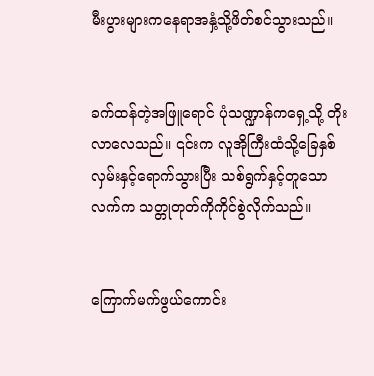မီးပွားများကနေရာအနှံ့သို့ဖိတ်စင်သွားသည်။


ခက်ထန်တဲ့အဖြူရောင် ပုံသဏ္ဍာန်ကရှေ့သို့ တိုးလာလေသည်။ ၎င်းက လူအိုကြီးထံသို့ခြေနှစ်လှမ်းနှင့်ရောက်သွားပြီး သစ်ရွက်နှင့်တူသောလက်က သတ္တုတုတ်ကိုကိုင်စွဲလိုက်သည်။


ကြောက်မက်ဖွယ်ကောင်း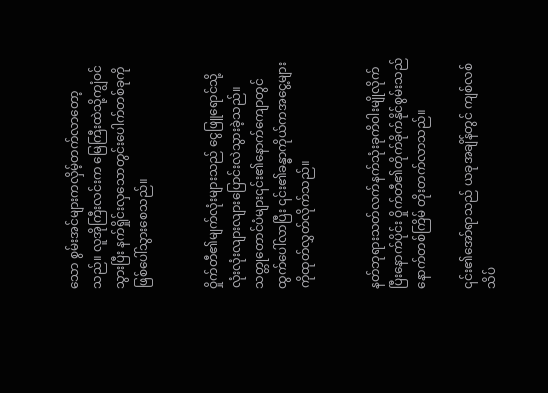သော စွမ်းအင်များကလှိမ့်တက်လာတော့သည်။ လူအိုကြီးလင်းက မြေကြီးထဲသို့ကျွံဝင်သွားပြီး နက်ရှိုင်းလှသောတွင်းပေါက်တစ်ခုကိုဖြစ်ပေါ်သွားစေသည်။


ဝှိုက်တီ၏မျက်လုံးများသည် ငွေဖြူရောင်သို့လုံးလုံးလျားလျားပြောင်းလဲသွားခဲ့သည်။ သတ္တုတောင်ပံများ၎င်း၏နောက်ကျောတွင်ထွက်ပေါ်လာပြီး ၎င်း၏ခန္ဓာကိုယ်ကအငွေ့များကိုထုတ်လွှတ်လိုက်သည်။


နတ်ဘုရားသတ်လက်နက်သုံးခုကိဝါးမျိုလိုက်ပြီးနောက်ပိုင်း ဝှိုက်တီ၏တိုက်ခိုက်နိုင်စွမ်းသည်နောက်တစ်ကြိမ် တိုးတက်လာသည်။

၎င်း၏အော်ရာသည် ယခုအချိန်တွင် ကျစ်လစ်သိပ်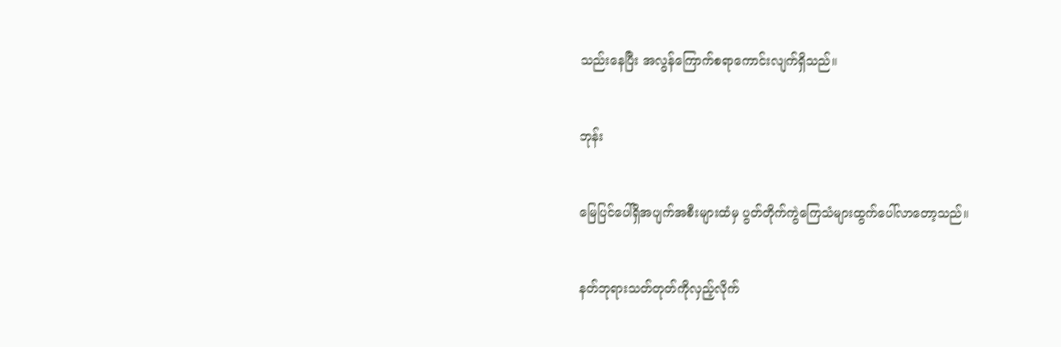သည်းနေပြီး အလွန်ကြောက်စရာကောင်းလျက်ရှိသည်။


ဘုန်း


မြေပြင်ပေါ်ရှိအပျက်အစီးများထံမှ ပွတ်တိုက်ကွဲကြေသံများထွက်ပေါ်လာတော့သည်။


နတ်ဘုရားသတ်တုတ်ကိုလှည့်လိုက်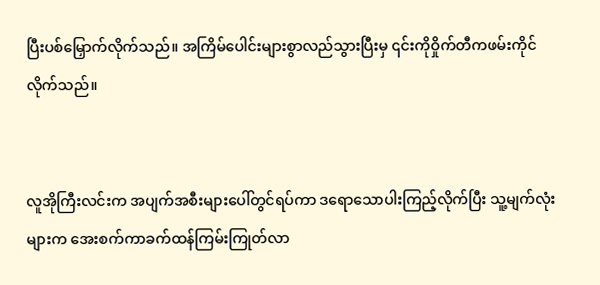ပြီးပစ်မြှောက်လိုက်သည်။ အကြိမ်ပေါင်းများစွာလည်သွားပြီးမှ ၎င်းကိုဝှိုက်တီကဖမ်းကိုင်လိုက်သည်။


လူအိုကြီးလင်းက အပျက်အစီးများပေါ်တွင်ရပ်ကာ ဒရောသောပါးကြည့်လိုက်ပြီး သူ့မျက်လုံးများက အေးစက်ကာခက်ထန်ကြမ်းကြုတ်လာ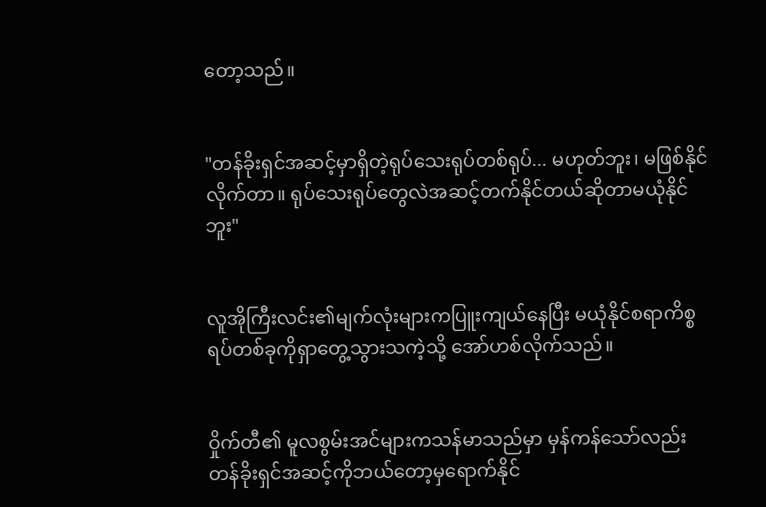တော့သည်။


"တန်ခိုးရှင်အဆင့်မှာရှိတဲ့ရုပ်သေးရုပ်တစ်ရုပ်... မဟုတ်ဘူး၊ မဖြစ်နိုင်လိုက်တာ။ ရုပ်သေးရုပ်တွေလဲအဆင့်တက်နိုင်တယ်ဆိုတာမယုံနိုင်ဘူး"


လူအိုကြီးလင်း၏မျက်လုံးများကပြူးကျယ်နေပြီး မယုံနိုင်စရာကိစ္စရပ်တစ်ခုကိုရှာတွေ့သွားသကဲ့သို့ အော်ဟစ်လိုက်သည်။


ဝှိုက်တီ၏ မူလစွမ်းအင်များကသန်မာသည်မှာ မှန်ကန်သော်လည်း တန်ခိုးရှင်အဆင့်ကိုဘယ်တော့မှရောက်နိုင်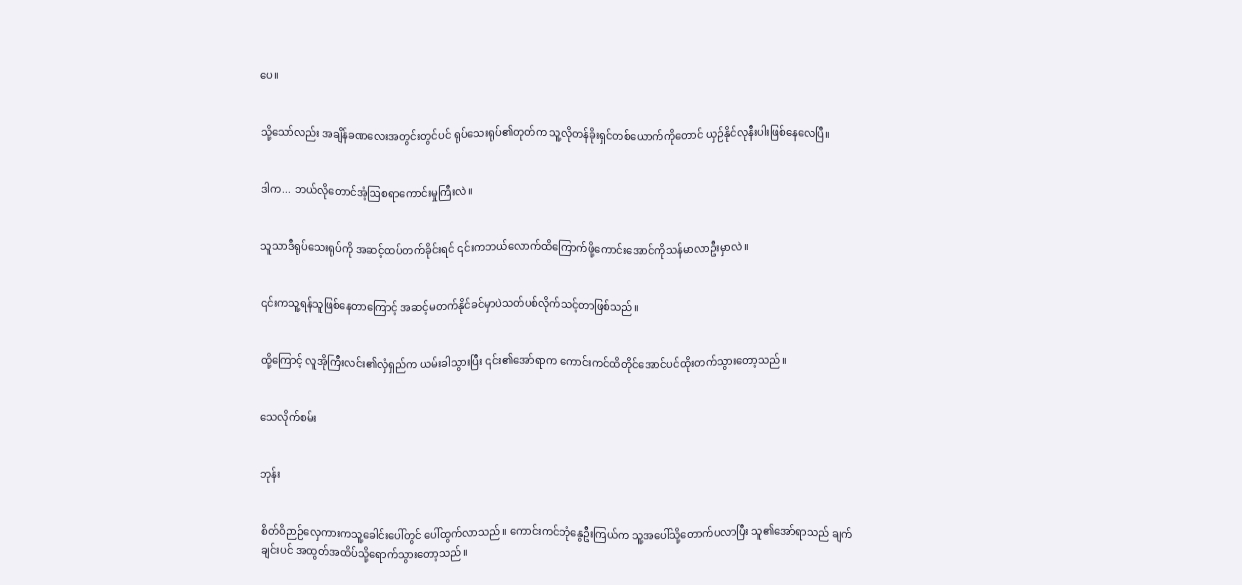ပေ။


သို့သော်လည်း အချိန်ခဏလေးအတွင်းတွင်ပင် ရုပ်သေးရုပ်၏တုတ်က သူ့လိုတန်ခိုးရှင်တစ်ယောက်ကိုတောင် ယှဉ်နိုင်လုနီးပါးဖြစ်နေလေပြီ။


ဒါက... ဘယ်လိုတောင်အံ့ဩစရာကောင်းမှုကြီးလဲ။


သူသာဒီရုပ်သေးရုပ်ကို အဆင့်ထပ်တက်ခိုင်းရင် ၎င်းကဘယ်လောက်ထိကြောက်ဖို့ကောင်းအောင်ကိုသန်မာလာဦးမှာလဲ။


၎င်းကသူ့ရန်သူဖြစ်နေတာကြောင့် အဆင့်မတက်နိုင်ခင်မှာပဲသတ်ပစ်လိုက်သင့်တာဖြစ်သည်။


ထို့ကြောင့် လူအိုကြီးလင်း၏လှံရှည်က ယမ်းခါသွားပြီး ၎င်း၏အော်ရာက ကောင်းကင်ထိတိုင်အောင်ပင်ထိုးတက်သွားတော့သည်။


သေလိုက်စမ်း


ဘုန်း


စိတ်ဝိဉာဉ်လှေကားကသူ့ခေါင်းပေါ်တွင် ပေါ်ထွက်လာသည်။ ကောင်းကင်ဘုံနွေဦးကြယ်က သူ့အပေါ်သို့တောက်ပလာပြီး သူ၏အော်ရာသည် ချက်ချင်းပင် အထွတ်အထိပ်သို့ရောက်သွားတော့သည်။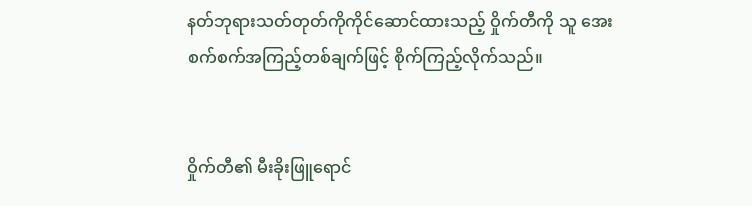နတ်ဘုရားသတ်တုတ်ကိုကိုင်ဆောင်ထားသည့် ဝှိုက်တီကို သူ အေးစက်စက်အကြည့်တစ်ချက်ဖြင့် စိုက်ကြည့်လိုက်သည်။


ဝှိုက်တီ၏ မီးခိုးဖြူရောင်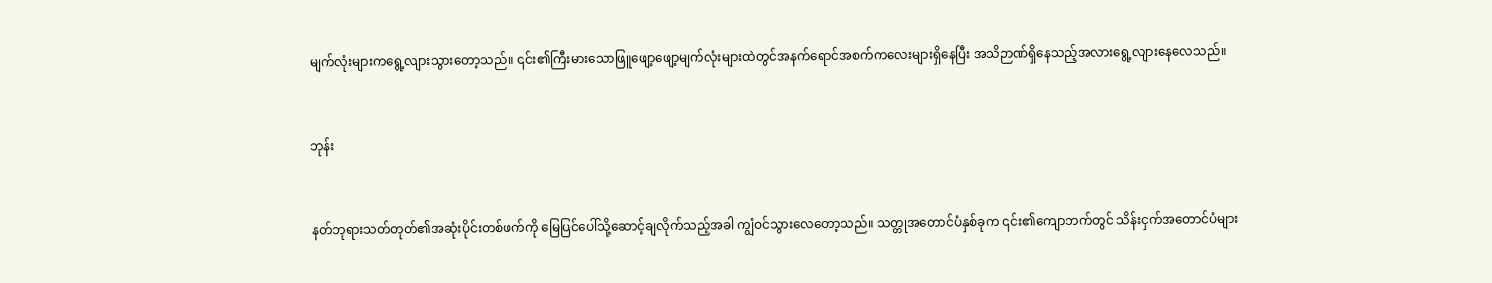မျက်လုံးများကရွေ့လျားသွားတော့သည်။ ၎င်း၏ကြီးမားသောဖြူဖျော့ဖျော့မျက်လုံးများထဲတွင်အနက်ရောင်အစက်ကလေးများရှိနေပြီး အသိဉာဏ်ရှိနေသည့်အလားရွေ့လျားနေလေသည်။


ဘုန်း


နတ်ဘုရားသတ်တုတ်၏အဆုံးပိုင်းတစ်ဖက်ကို မြေပြင်ပေါ်သို့ဆောင့်ချလိုက်သည့်အခါ ကျွံဝင်သွားလေတော့သည်။ သတ္တုအတောင်ပံနှစ်ခုက ၎င်း၏ကျောဘက်တွင် သိန်းငှက်အတောင်ပံများ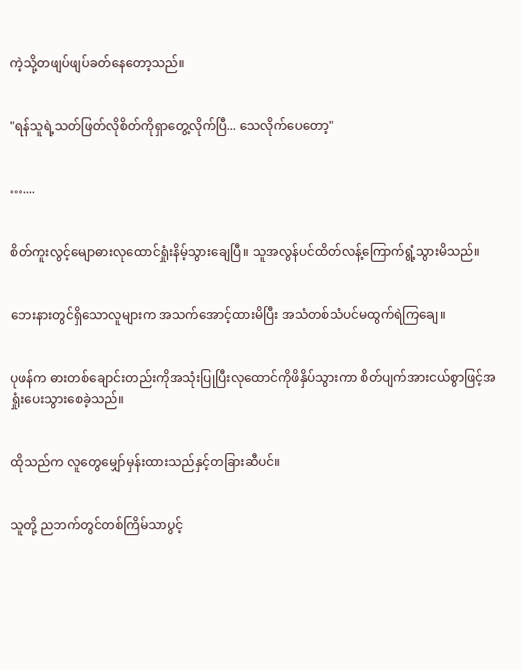ကဲ့သို့တဖျပ်ဖျပ်ခတ်နေတော့သည်။


"ရန်သူရဲ့သတ်ဖြတ်လိုစိတ်ကိုရှာတွေ့လိုက်ပြီ... သေလိုက်ပေတော့"


…....


စိတ်ကူးလွင့်မျောဓားလုထောင်ရှုံးနိမ့်သွားချေပြီ။ သူအလွန်ပင်ထိတ်လန့်ကြောက်ရွံ့သွားမိသည်။


ဘေးနားတွင်ရှိသောလူများက အသက်အောင့်ထားမိပြီး အသံတစ်သံပင်မထွက်ရဲကြချေ။


ပုဖန်က ဓားတစ်ချောင်းတည်းကိုအသုံးပြုပြီးလုထောင်ကိုဖိနှိပ်သွားကာ စိတ်ပျက်အားငယ်စွာဖြင့်အရှုံးပေးသွားစေခဲ့သည်။


ထိုသည်က လူတွေမျှော်မှန်းထားသည်နှင့်တခြားဆီပင်။


သူတို့ ညဘက်တွင်တစ်ကြိမ်သာပွင့်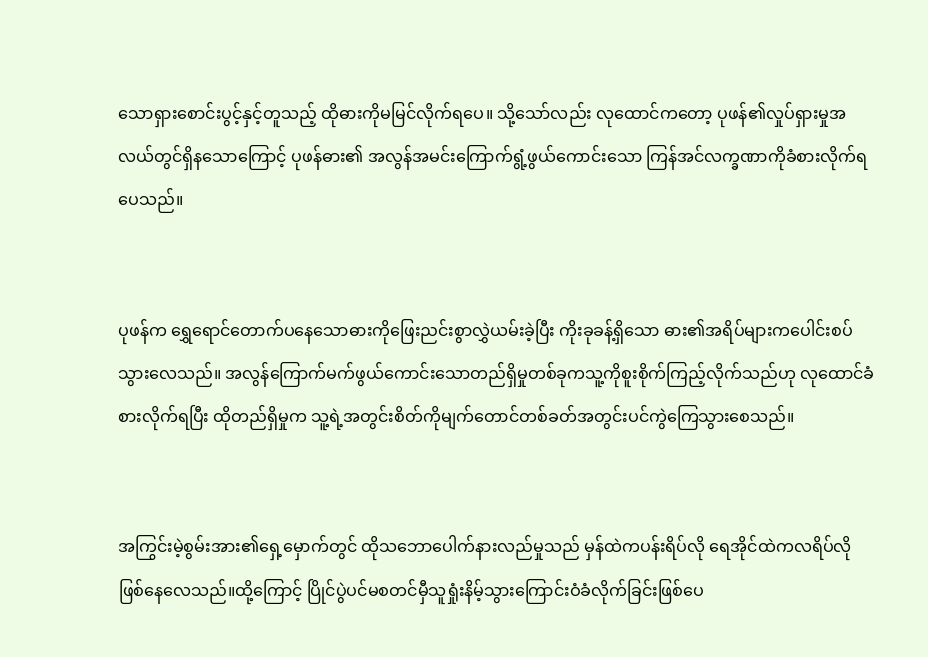သောရှားစောင်းပွင့်နှင့်တူသည့် ထိုဓားကိုမမြင်လိုက်ရပေ။ သို့သော်လည်း လုထောင်ကတော့ ပုဖန်၏လှုပ်ရှားမှုအလယ်တွင်ရှိနသောကြောင့် ပုဖန်ဓား၏ အလွန်အမင်းကြောက်ရွံ့ဖွယ်ကောင်းသော ကြန်အင်လက္ခဏာကိုခံစားလိုက်ရပေသည်။


ပုဖန်က ရွှေရောင်တောက်ပနေသောဓားကိုဖြေးညင်းစွာလွှဲယမ်းခဲ့ပြီး ကိုးခုခန့်ရှိသော ဓား၏အရိပ်များကပေါင်းစပ်သွားလေသည်။ အလွန်ကြောက်မက်ဖွယ်ကောင်းသောတည်ရှိမှုတစ်ခုကသူ့ကိုစူးစိုက်ကြည့်လိုက်သည်ဟု လုထောင်ခံစားလိုက်ရပြီး ထိုတည်ရှိမှုက သူ့ရဲ့အတွင်းစိတ်ကိုမျက်တောင်တစ်ခတ်အတွင်းပင်ကွဲကြေသွားစေသည်။


အကြွင်းမဲ့စွမ်းအား၏ရှေ့မှောက်တွင် ထိုသဘောပေါက်နားလည်မှုသည် မှန်ထဲကပန်းရိပ်လို ရေအိုင်ထဲကလရိပ်လိုဖြစ်နေလေသည်။ထို့ကြောင့် ပြိုင်ပွဲပင်မစတင်မှီသူရှုံးနိမ့်သွားကြောင်းဝံခံလိုက်ခြင်းဖြစ်ပေ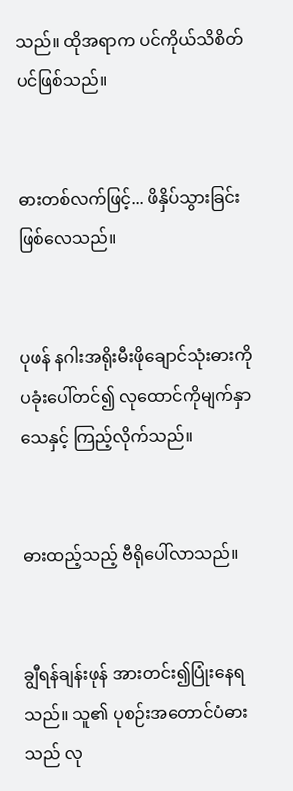သည်။ ထိုအရာက ပင်ကိုယ်သိစိတ်ပင်ဖြစ်သည်။


ဓားတစ်လက်ဖြင့်... ဖိနှိပ်သွားခြင်းဖြစ်လေသည်။


ပုဖန် နဂါးအရိုးမီးဖိုချောင်သုံးဓားကို ပခုံးပေါ်တင်၍ လုထောင်ကိုမျက်နှာသေနှင့် ကြည့်လိုက်သည်။


ဓားထည့်သည့် ဗီရိုပေါ်လာသည်။


ချွီရန်ချန်းဖုန် အားတင်း၍ပြုံးနေရသည်။ သူ၏ ပုစဉ်းအတောင်ပံဓား သည် လု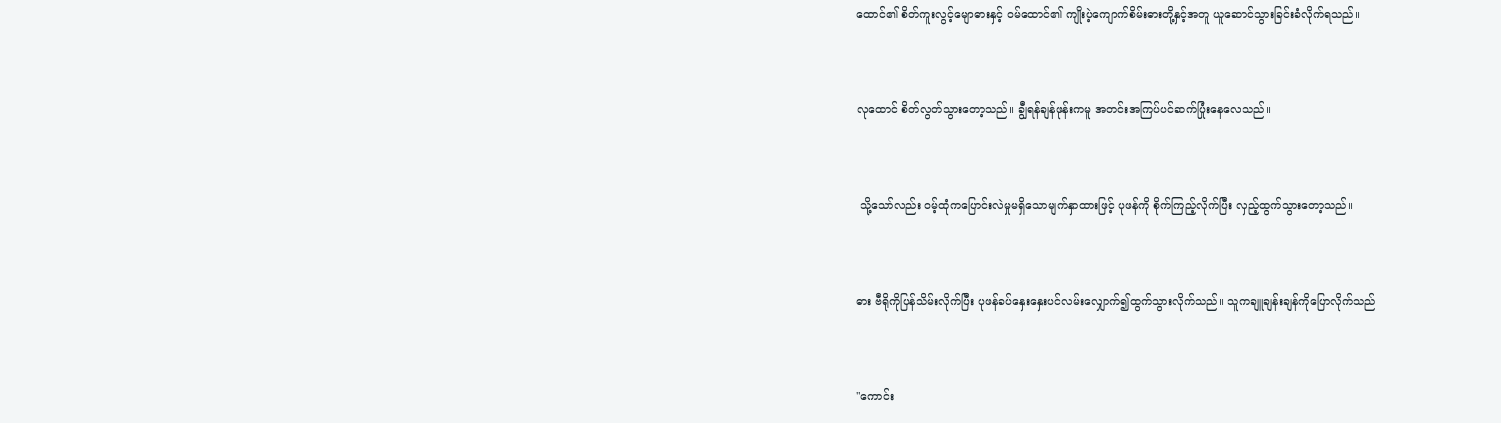ထောင်၏ စိတ်ကူးလွင့်မျောဓားနှင့် ဝမ်ထောင်၏ ကျိုးပဲ့ကျောက်စိမ်းဓားတို့နှင့်အတူ ယူဆောင်သွားခြင်းခံလိုက်ရသည်။


လုထောင် စိတ်လွတ်သွားတော့သည်။ ချွီရန်ချန်ဖုန်းကမူ အတင်းအကြပ်ပင်ဆက်ပြုံးနေလေသည်။


 သို့သော်လည်း ဝမ့်ထုံကပြောင်းလဲမှုမရှိသောမျက်နှာထားဖြင့် ပုဖန်ကို စိုက်ကြည့်လိုက်ပြီး လှည့်ထွက်သွားတော့သည်။


ဓား ဗီရိုကိုပြန်သိမ်းလိုက်ပြီး ပုဖန်ခပ်နှေးနှေးပင်လမ်းလျှောက်၍ထွက်သွားလိုက်သည်။ သူကချူချန်းချန်ကိုပြောလိုက်သည်


"ကောင်း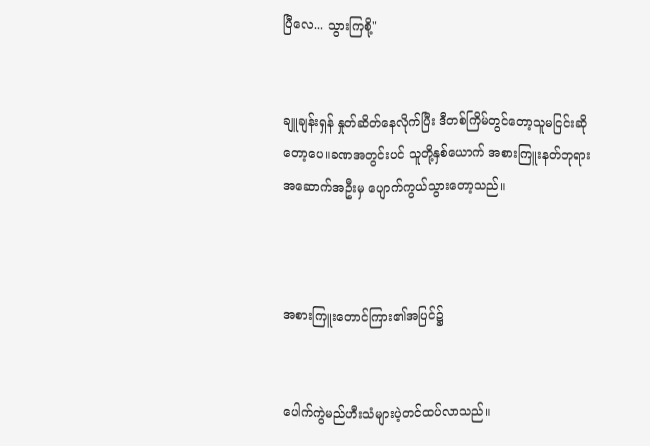ပြီလေ... သွားကြစို့"


ချူချန်းရှန် နှုတ်ဆိတ်နေလိုက်ပြီး ဒီတစ်ကြိမ်တွင်တော့သူမငြင်းဆိုတော့ပေ။ခဏအတွင်းပင် သူတို့နှစ်ယောက် အစားကြူးနတ်ဘုရားအဆောက်အဦးမှ ပျောက်ကွယ်သွားတော့သည်။



အစားကြူးတောင်ကြား၏အပြင်၌


ပေါက်ကွဲမည်ဟီးသံများပဲ့တင်ထပ်လာသည်။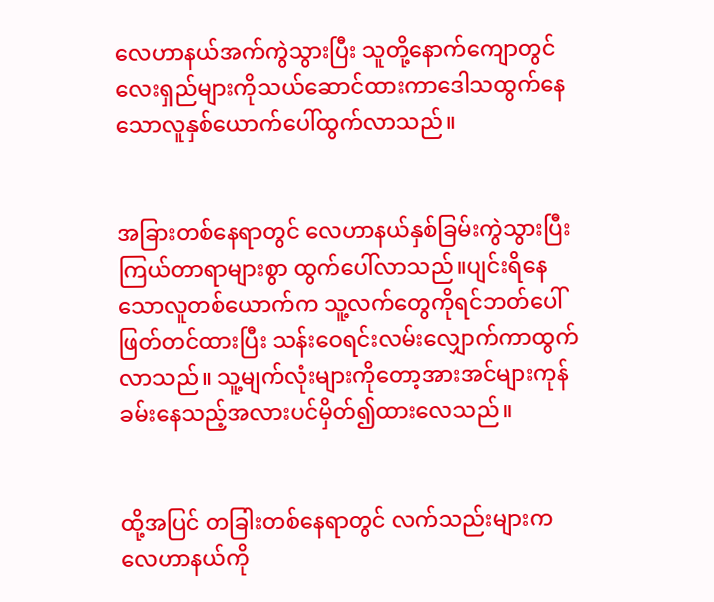လေဟာနယ်အက်ကွဲသွားပြီး သူတို့နောက်ကျောတွင် လေးရှည်များကိုသယ်ဆောင်ထားကာဒေါသထွက်နေသောလူနှစ်ယောက်ပေါ်ထွက်လာသည်။


အခြားတစ်နေရာတွင် လေဟာနယ်နှစ်ခြမ်းကွဲသွားပြီး ကြယ်တာရာများစွာ ထွက်ပေါ်လာသည်။ပျင်းရိနေသောလူတစ်ယောက်က သူ့လက်တွေကိုရင်ဘတ်ပေါ်ဖြတ်တင်ထားပြီး သန်းဝေရင်းလမ်းလျှောက်ကာထွက်လာသည်။ သူ့မျက်လုံးများကိုတော့အားအင်များကုန်ခမ်းနေသည့်အလားပင်မှိတ်၍ထားလေသည်။


ထို့အပြင် တခြါးတစ်နေရာတွင် လက်သည်းများက လေဟာနယ်ကို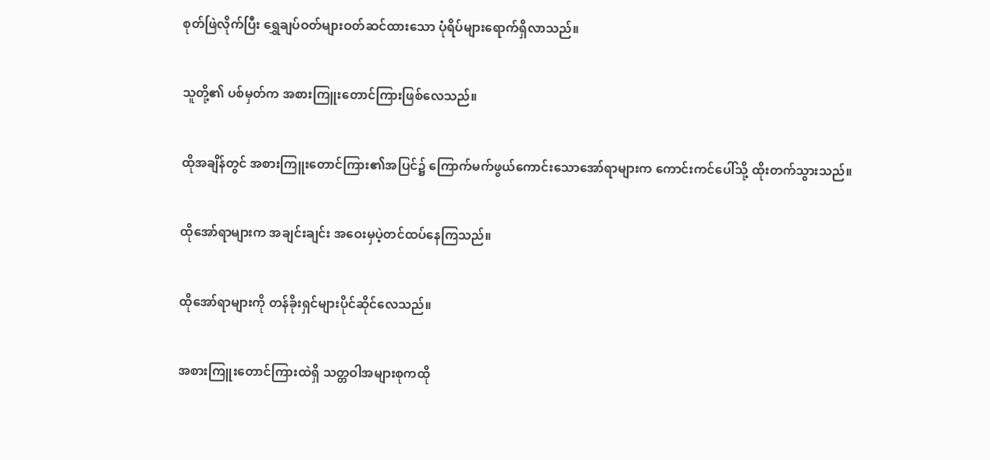စုတ်ဖြဲလိုက်ပြီး ရွှေချပ်ဝတ်များဝတ်ဆင်ထားသော ပုံရိပ်များရောက်ရှိလာသည်။


သူတို့၏ ပစ်မှတ်က အစားကြူးတောင်ကြားဖြစ်လေသည်။


ထိုအချိန်တွင် အစားကြူးတောင်ကြား၏အပြင်၌ ကြောက်မက်ဖွယ်ကောင်းသောအော်ရာများက ကောင်းကင်ပေါ်သို့ ထိုးတက်သွားသည်။


ထိုအော်ရာများက အချင်းချင်း အဝေးမှပဲ့တင်ထပ်နေကြသည်။


ထိုအော်ရာများကို တန်ခိုးရှင်များပိုင်ဆိုင်လေသည်။


အစားကြူးတောင်ကြားထဲရှိ သတ္တဝါအများစုကထို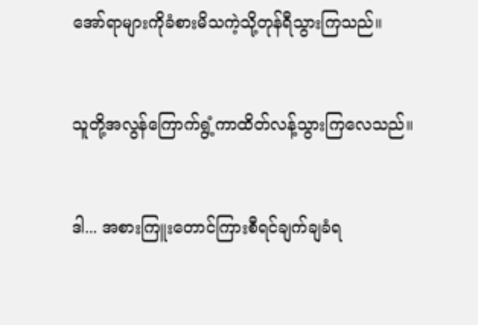အော်ရာများကိုခံစားမိသကဲ့သို့တုန်ရီသွားကြသည်။


သူတို့အလွန်ကြောက်ရွံ့ကာထိတ်လန့်သွားကြလေသည်။


ဒါ... အစားကြူးတောင်ကြားစီရင်ချက်ချခံရ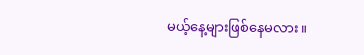မယ့်နေ့များဖြစ်နေမလား။